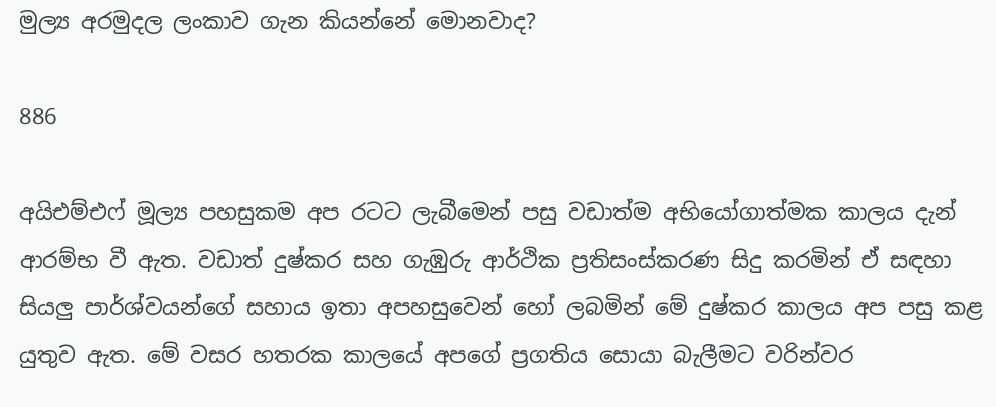මුල්‍ය අරමුදල ලංකාව ගැන කියන්නේ මොනවාද?

886

අයිඑම්එෆ් මූල්‍ය පහසුකම අප රටට ලැබීමෙන් පසු වඩාත්ම අභියෝගාත්මක කාලය දැන් ආරම්භ වී ඇත. වඩාත් දුෂ්කර සහ ගැඹුරු ආර්ථික ප්‍රතිසංස්කරණ සිදු කරමින් ඒ සඳහා සියලු පාර්ශ්වයන්ගේ සහාය ඉතා අපහසුවෙන් හෝ ලබමින් මේ දුෂ්කර කාලය අප පසු කළ යුතුව ඇත. මේ වසර හතරක කාලයේ අපගේ ප්‍රගතිය සොයා බැලීමට වරින්වර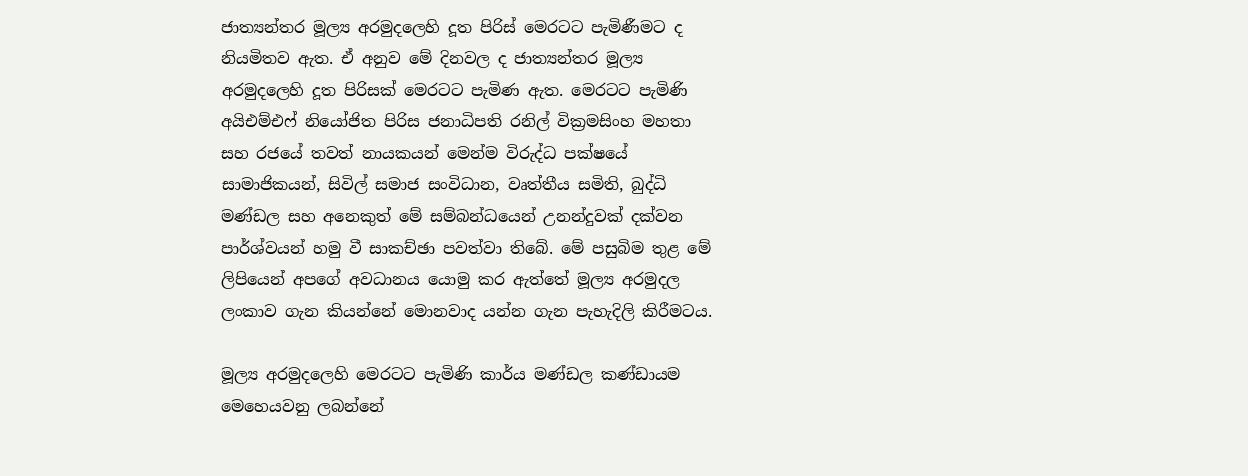ජාත්‍යන්තර මූල්‍ය අරමුදලෙහි දූත පිරිස් මෙරටට පැමිණීමට ද නියමිතව ඇත. ඒ අනුව මේ දිනවල ද ජාත්‍යන්තර මූල්‍ය අරමුදලෙහි දූත පිරිසක් මෙරටට පැමිණ ඇත. මෙරටට පැමිණි අයිඑම්එෆ් නියෝජිත පිරිස ජනාධිපති රනිල් වික්‍රමසිංහ මහතා සහ රජයේ තවත් නායකයන් මෙන්ම විරුද්ධ පක්ෂයේ සාමාජිකයන්, සිවිල් සමාජ සංවිධාන, වෘත්තීය සමිති, බුද්ධි මණ්ඩල සහ අනෙකුත් මේ සම්බන්ධයෙන් උනන්දුවක් දක්වන පාර්ශ්වයන් හමු වී සාකච්ඡා පවත්වා තිබේ. මේ පසුබිම තුළ මේ ලිපියෙන් අපගේ අවධානය යොමු කර ඇත්තේ මූල්‍ය අරමුදල ලංකාව ගැන කියන්නේ මොනවාද යන්න ගැන පැහැදිලි කිරීමටය.

මූල්‍ය අරමුදලෙහි මෙරටට පැමිණි කාර්ය මණ්ඩල කණ්ඩායම මෙහෙයවනු ලබන්නේ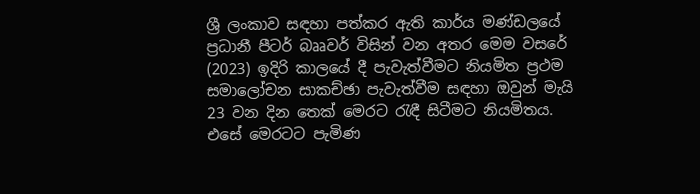ශ්‍රී ලංකාව සඳහා පත්කර ඇති කාර්ය මණ්ඩලයේ ප්‍රධානී පීටර් බෲවර් විසින් වන අතර මෙම වසරේ (2023) ඉදිරි කාලයේ දී පැවැත්වීමට නියමිත ප්‍රථම සමාලෝචන සාකච්ඡා පැවැත්වීම සඳහා ඔවුන් මැයි 23 වන දින තෙක් මෙරට රැඳී සිටීමට නියමිතය. එසේ මෙරටට පැමිණ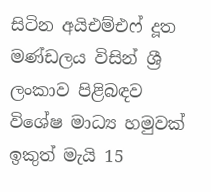සිටින අයිඑම්එෆ් දූත මණ්ඩලය විසින් ශ්‍රී ලංකාව පිළිබඳව විශේෂ මාධ්‍ය හමුවක් ඉකුත් මැයි 15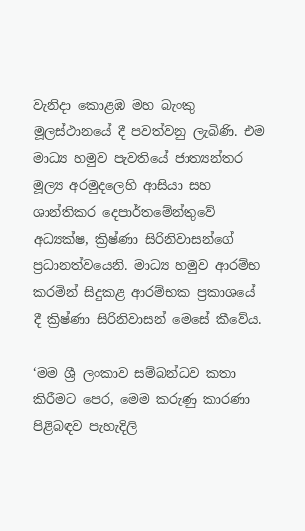වැනිදා කොළඹ මහ බැංකු මූලස්ථානයේ දී පවත්වනු ලැබිණි. එම මාධ්‍ය හමුව පැවතියේ ජාත්‍යන්තර මූල්‍ය අරමුදලෙහි ආසියා සහ ශාන්තිකර දෙපාර්තමේන්තුවේ අධ්‍යක්ෂ, ක්‍රිෂ්ණා සිරිනිවාසන්ගේ ප්‍රධානත්වයෙනි. මාධ්‍ය හමුව ආරම්භ කරමින් සිදුකළ ආරම්භක ප්‍රකාශයේ දී ක්‍රිෂ්ණා සිරිනිවාසන් මෙසේ කීවේය.

‘මම ශ්‍රී ලංකාව සම්බන්ධව කතා කිරීමට පෙර, මෙම කරුණු කාරණා පිළිබඳව පැහැදිලි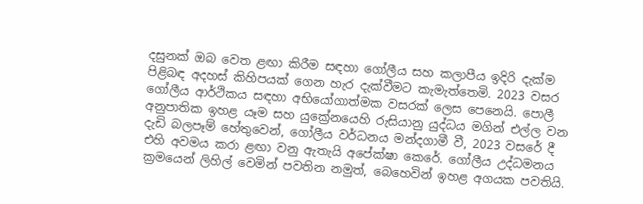දසුනක් ඔබ වෙත ළඟා කිරීම සඳහා ගෝලීය සහ කලාපීය ඉදිරි දැක්ම පිළිබඳ අදහස් කිහිපයක් ගෙන හැර දැක්වීමට කැමැත්තෙමි. 2023 වසර ගෝලීය ආර්ථිකය සඳහා අභියෝගාත්මක වසරක් ලෙස පෙනෙයි. පොලී අනුපාතික ඉහළ යෑම සහ යුක්‍රේනයෙහි රුසියානු යුද්ධය මගින් එල්ල වන දැඩි බලපෑම් හේතුවෙන්, ගෝලීය වර්ධනය මන්දගාමී වී, 2023 වසරේ දී එහි අවමය කරා ළඟා වනු ඇතැයි අපේක්ෂා කෙරේ. ගෝලීය උද්ධමනය ක්‍රමයෙන් ලිහිල් වෙමින් පවතින නමුත්, බෙහෙවින් ඉහළ අගයක පවතියි.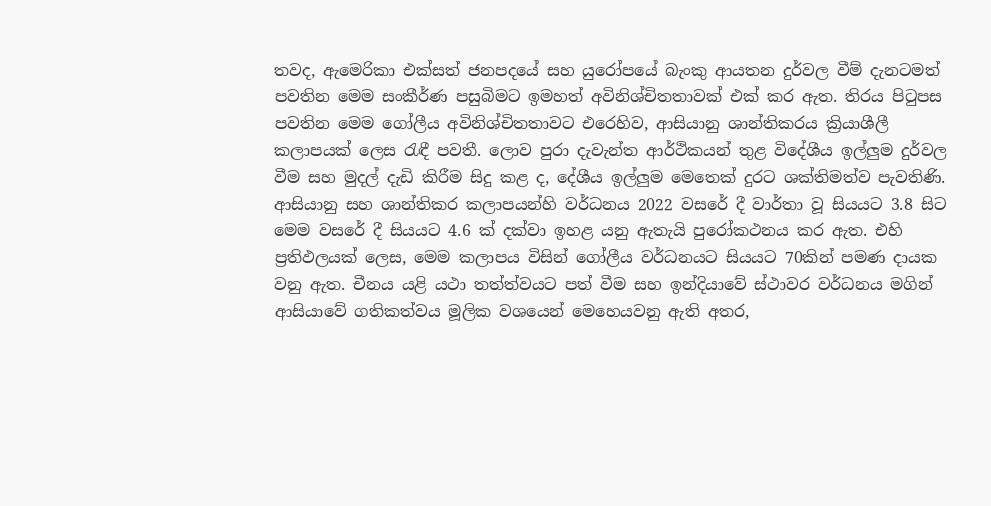තවද, ඇමෙරිකා එක්සත් ජනපදයේ සහ යුරෝපයේ බැංකු ආයතන දුර්වල වීම් දැනටමත් පවතින මෙම සංකීර්ණ පසුබිමට ඉමහත් අවිනිශ්චිතතාවක් එක් කර ඇත. තිරය පිටුපස පවතින මෙම ගෝලීය අවිනිශ්චිතතාවට එරෙහිව, ආසියානු ශාන්තිකරය ක්‍රියාශීලී කලාපයක් ලෙස රැඳී පවතී. ලොව පුරා දැවැන්ත ආර්ථිකයන් තුළ විදේශීය ඉල්ලුම දුර්වල වීම සහ මුදල් දැඩි කිරීම සිදු කළ ද, දේශීය ඉල්ලුම මෙතෙක් දුරට ශක්තිමත්ව පැවතිණි. ආසියානු සහ ශාන්තිකර කලාපයන්හි වර්ධනය 2022 වසරේ දී වාර්තා වූ සියයට 3.8 සිට මෙම වසරේ දී සියයට 4.6 ක් දක්වා ඉහළ යනු ඇතැයි පුරෝකථනය කර ඇත. එහි ප්‍රතිඵලයක් ලෙස, මෙම කලාපය විසින් ගෝලීය වර්ධනයට සියයට 70කින් පමණ දායක වනු ඇත. චීනය යළි යථා තත්ත්වයට පත් වීම සහ ඉන්දියාවේ ස්ථාවර වර්ධනය මගින් ආසියාවේ ගතිකත්වය මූලික වශයෙන් මෙහෙයවනු ඇති අතර,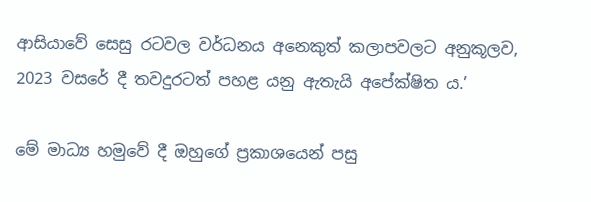ආසියාවේ සෙසු රටවල වර්ධනය අනෙකුත් කලාපවලට අනුකූලව, 2023 වසරේ දී තවදුරටත් පහළ යනු ඇතැයි අපේක්ෂිත ය.’

මේ මාධ්‍ය හමුවේ දී ඔහුගේ ප්‍රකාශයෙන් පසු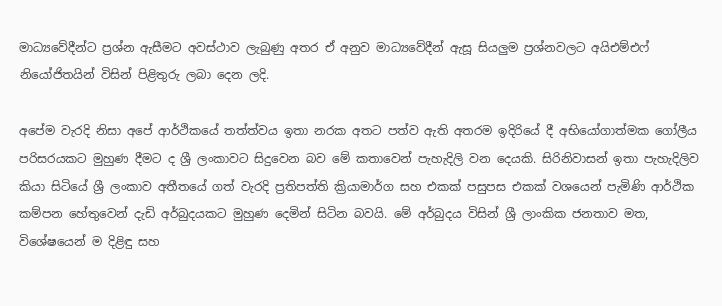මාධ්‍යවේදීන්ට ප්‍රශ්න ඇසීමට අවස්ථාව ලැබුණු අතර ඒ අනුව මාධ්‍යවේදීන් ඇසූ සියලුම ප්‍රශ්නවලට අයිඑම්එෆ් නියෝජිතයින් විසින් පිළිතුරු ලබා දෙන ලදි.

අපේම වැරදි නිසා අපේ ආර්ථිකයේ තත්ත්වය ඉතා නරක අතට පත්ව ඇති අතරම ඉදිරියේ දී අභියෝගාත්මක ගෝලීය පරිසරයකට මුහුණ දීමට ද ශ්‍රී ලංකාවට සිදුවෙන බව මේ කතාවෙන් පැහැදිලි වන දෙයකි. සිරිනිවාසන් ඉතා පැහැදිලිව කියා සිටියේ ශ්‍රී ලංකාව අතීතයේ ගත් වැරදි ප්‍රතිපත්ති ක්‍රියාමාර්ග සහ එකක් පසුපස එකක් වශයෙන් පැමිණි ආර්ථික කම්පන හේතුවෙන් දැඩි අර්බුදයකට මුහුණ දෙමින් සිටින බවයි. මේ අර්බුදය විසින් ශ්‍රී ලාංකික ජනතාව මත, විශේෂයෙන් ම දිළිඳු සහ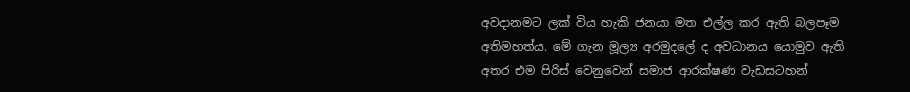අවදානමට ලක් විය හැකි ජනයා මත එල්ල කර ඇති බලපෑම අතිමහත්ය. මේ ගැන මූල්‍ය අරමුදලේ ද අවධානය යොමුව ඇති අතර එම පිරිස් වෙනුවෙන් සමාජ ආරක්ෂණ වැඩසටහන්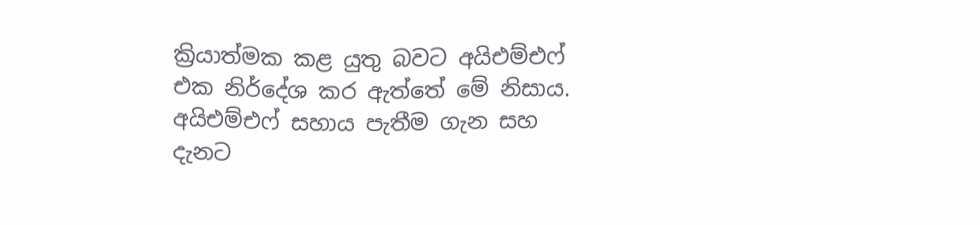ක්‍රියාත්මක කළ යුතු බවට අයිඑම්එෆ් එක නිර්දේශ කර ඇත්තේ මේ නිසාය. අයිඑම්එෆ් සහාය පැතීම ගැන සහ දැනට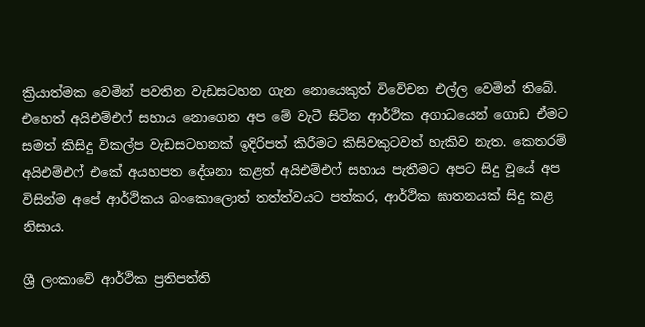ක්‍රියාත්මක වෙමින් පවතින වැඩසටහන ගැන නොයෙකුත් විවේචන එල්ල වෙමින් තිබේ. එහෙත් අයිඑම්එෆ් සහාය නොගෙන අප මේ වැටී සිටින ආර්ථික අගාධයෙන් ගොඩ ඒමට සමත් කිසිදු විකල්ප වැඩසටහනක් ඉදිරිපත් කිරීමට කිසිවකුටවත් හැකිව නැත. කෙතරම් අයිඑම්එෆ් එකේ අයහපත දේශනා කළත් අයිඑම්එෆ් සහාය පැතීමට අපට සිදු වූයේ අප විසින්ම අපේ ආර්ථිකය බංකොලොත් තත්ත්වයට පත්කර, ආර්ථික ඝාතනයක් සිදු කළ නිසාය.

ශ්‍රී ලංකාවේ ආර්ථික ප්‍රතිපත්ති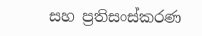සහ ප්‍රතිසංස්කරණ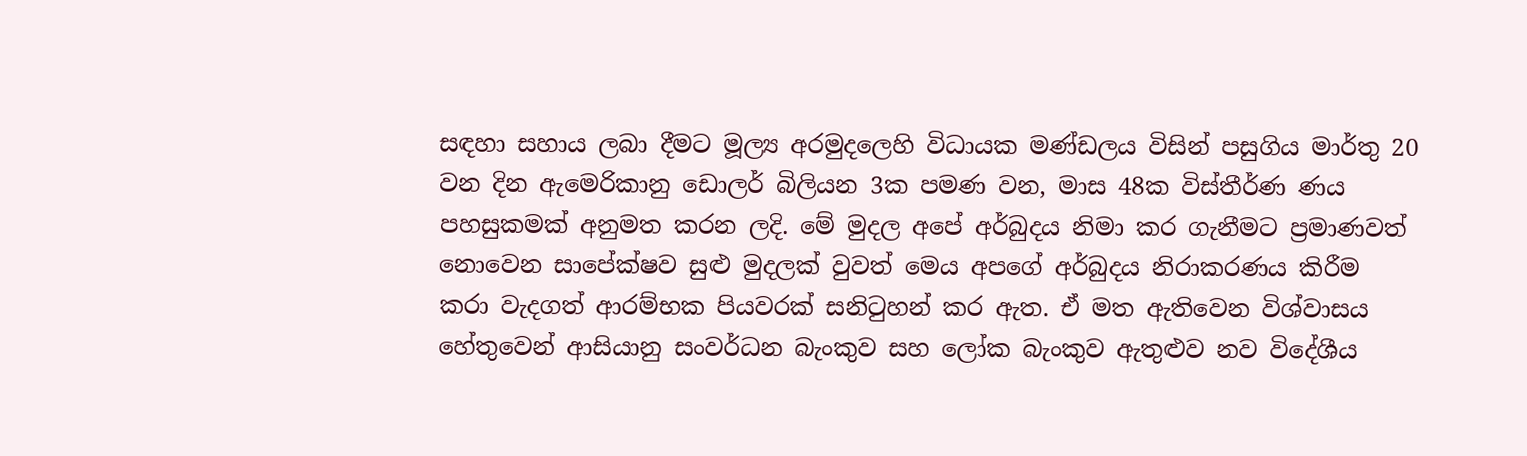සඳහා සහාය ලබා දීමට මූල්‍ය අරමුදලෙහි විධායක මණ්ඩලය විසින් පසුගිය මාර්තු 20 වන දින ඇමෙරිකානු ඩොලර් බිලියන 3ක පමණ වන, මාස 48ක විස්තීර්ණ ණය පහසුකමක් අනුමත කරන ලදි. මේ මුදල අපේ අර්බුදය නිමා කර ගැනීමට ප්‍රමාණවත් නොවෙන සාපේක්ෂව සුළු මුදලක් වුවත් මෙය අපගේ අර්බුදය නිරාකරණය කිරීම කරා වැදගත් ආරම්භක පියවරක් සනිටුහන් කර ඇත. ඒ මත ඇතිවෙන විශ්වාසය හේතුවෙන් ආසියානු සංවර්ධන බැංකුව සහ ලෝක බැංකුව ඇතුළුව නව විදේශීය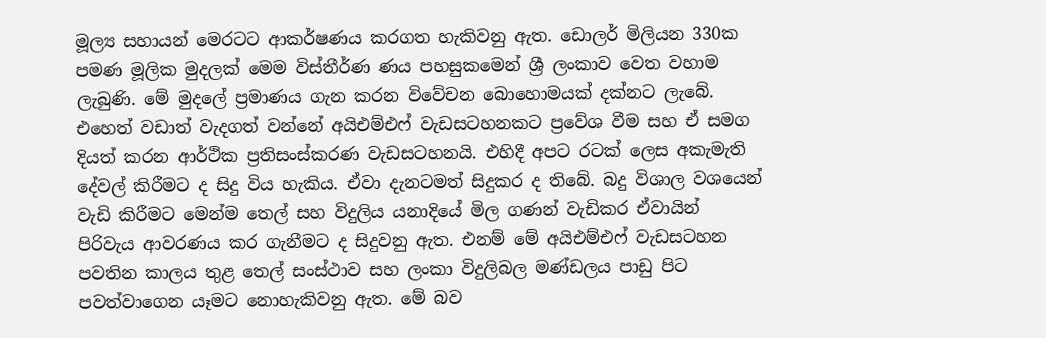මූල්‍ය සහායන් මෙරටට ආකර්ෂණය කරගත හැකිවනු ඇත. ඩොලර් මිලියන 330ක පමණ මූලික මුදලක් මෙම විස්තීර්ණ ණය පහසුකමෙන් ශ්‍රී ලංකාව වෙත වහාම ලැබුණි. මේ මුදලේ ප්‍රමාණය ගැන කරන විවේචන බොහොමයක් දක්නට ලැබේ. එහෙත් වඩාත් වැදගත් වන්නේ අයිඑම්එෆ් වැඩසටහනකට ප්‍රවේශ වීම සහ ඒ සමග දියත් කරන ආර්ථික ප්‍රතිසංස්කරණ වැඩසටහනයි. එහිදී අපට රටක් ලෙස අකැමැති දේවල් කිරීමට ද සිදු විය හැකිය. ඒවා දැනටමත් සිදුකර ද තිබේ. බදු විශාල වශයෙන් වැඩි කිරීමට මෙන්ම තෙල් සහ විදුලිය යනාදියේ මිල ගණන් වැඩිකර ඒවායින් පිරිවැය ආවරණය කර ගැනීමට ද සිදුවනු ඇත. එනම් මේ අයිඑම්එෆ් වැඩසටහන පවතින කාලය තුළ තෙල් සංස්ථාව සහ ලංකා විදුලිබල මණ්ඩලය පාඩු පිට පවත්වාගෙන යෑමට නොහැකිවනු ඇත. මේ බව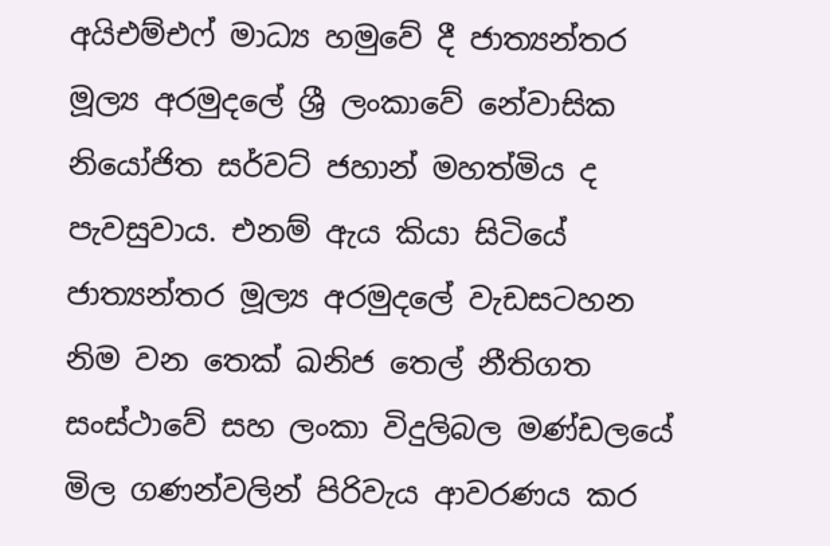අයිඑම්එෆ් මාධ්‍ය හමුවේ දී ජාත්‍යන්තර මූල්‍ය අරමුදලේ ශ්‍රී ලංකාවේ නේවාසික නියෝජිත සර්වට් ජහාන් මහත්මිය ද පැවසුවාය. එනම් ඇය කියා සිටියේ ජාත්‍යන්තර මූල්‍ය අරමුදලේ වැඩසටහන නිම වන තෙක් ඛනිජ තෙල් නීතිගත සංස්ථාවේ සහ ලංකා විදුලිබල මණ්ඩලයේ මිල ගණන්වලින් පිරිවැය ආවරණය කර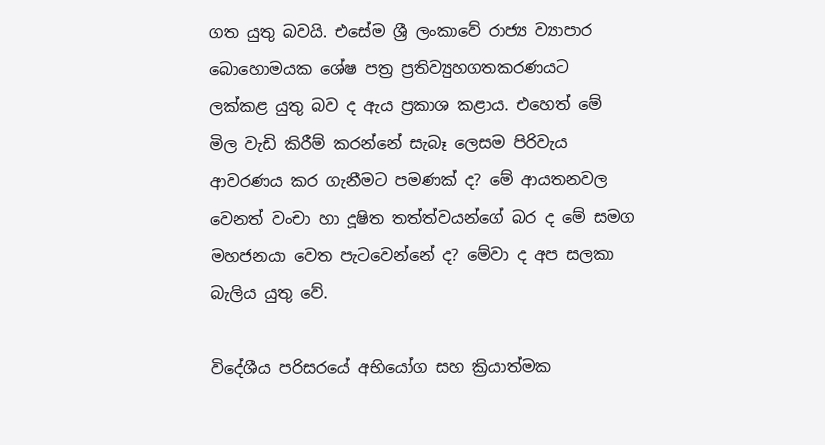ගත යුතු බවයි. එසේම ශ්‍රී ලංකාවේ රාජ්‍ය ව්‍යාපාර බොහොමයක ශේෂ පත්‍ර ප්‍රතිව්‍යුහගතකරණයට ලක්කළ යුතු බව ද ඇය ප්‍රකාශ කළාය. එහෙත් මේ මිල වැඩි කිරීම් කරන්නේ සැබෑ ලෙසම පිරිවැය ආවරණය කර ගැනීමට පමණක් ද? මේ ආයතනවල වෙනත් වංචා හා දූෂිත තත්ත්වයන්ගේ බර ද මේ සමග මහජනයා වෙත පැටවෙන්නේ ද? මේවා ද අප සලකා බැලිය යුතු වේ.

විදේශීය පරිසරයේ අභියෝග සහ ක්‍රියාත්මක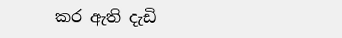කර ඇති දැඩි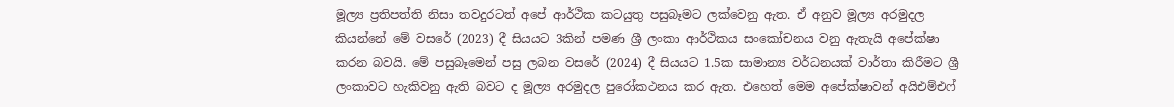මූල්‍ය ප්‍රතිපත්ති නිසා තවදුරටත් අපේ ආර්ථික කටයුතු පසුබෑමට ලක්වෙනු ඇත. ඒ අනුව මූල්‍ය අරමුදල කියන්නේ මේ වසරේ (2023) දී සියයට 3කින් පමණ ශ්‍රී ලංකා ආර්ථිකය සංකෝචනය වනු ඇතැයි අපේක්ෂා කරන බවයි. මේ පසුබෑමෙන් පසු ලබන වසරේ (2024) දී සියයට 1.5ක සාමාන්‍ය වර්ධනයක් වාර්තා කිරීමට ශ්‍රී ලංකාවට හැකිවනු ඇති බවට ද මූල්‍ය අරමුදල පුරෝකථනය කර ඇත. එහෙත් මෙම අපේක්ෂාවන් අයිඑම්එෆ්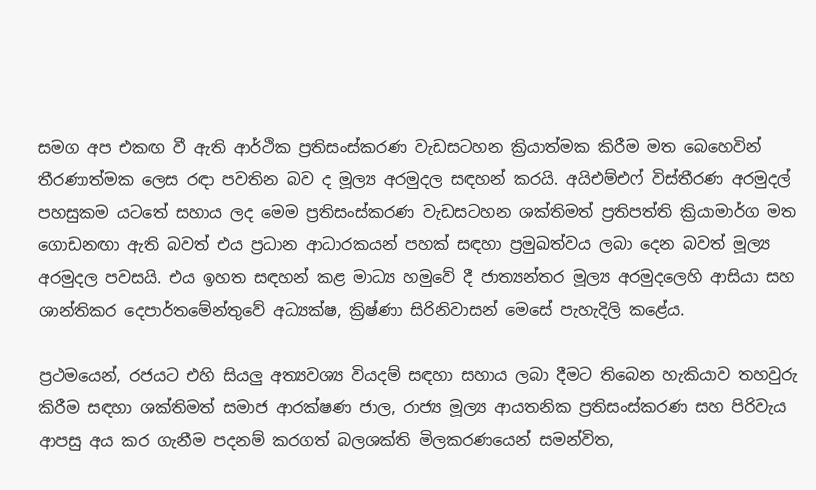සමග අප එකඟ වී ඇති ආර්ථික ප්‍රතිසංස්කරණ වැඩසටහන ක්‍රියාත්මක කිරීම මත බෙහෙවින් තීරණාත්මක ලෙස රඳා පවතින බව ද මූල්‍ය අරමුදල සඳහන් කරයි. අයිඑම්එෆ් විස්තීරණ අරමුදල් පහසුකම යටතේ සහාය ලද මෙම ප්‍රතිසංස්කරණ වැඩසටහන ශක්තිමත් ප්‍රතිපත්ති ක්‍රියාමාර්ග මත ගොඩනඟා ඇති බවත් එය ප්‍රධාන ආධාරකයන් පහක් සඳහා ප්‍රමුඛත්වය ලබා දෙන බවත් මූල්‍ය අරමුදල පවසයි. එය ඉහත සඳහන් කළ මාධ්‍ය හමුවේ දී ජාත්‍යන්තර මූල්‍ය අරමුදලෙහි ආසියා සහ ශාන්තිකර දෙපාර්තමේන්තුවේ අධ්‍යක්ෂ, ක්‍රිෂ්ණා සිරිනිවාසන් මෙසේ පැහැදිලි කළේය.

ප්‍රථමයෙන්, රජයට එහි සියලු අත්‍යවශ්‍ය වියදම් සඳහා සහාය ලබා දීමට තිබෙන හැකියාව තහවුරු කිරීම සඳහා ශක්තිමත් සමාජ ආරක්ෂණ ජාල, රාජ්‍ය මූල්‍ය ආයතනික ප්‍රතිසංස්කරණ සහ පිරිවැය ආපසු අය කර ගැනීම පදනම් කරගත් බලශක්ති මිලකරණයෙන් සමන්විත,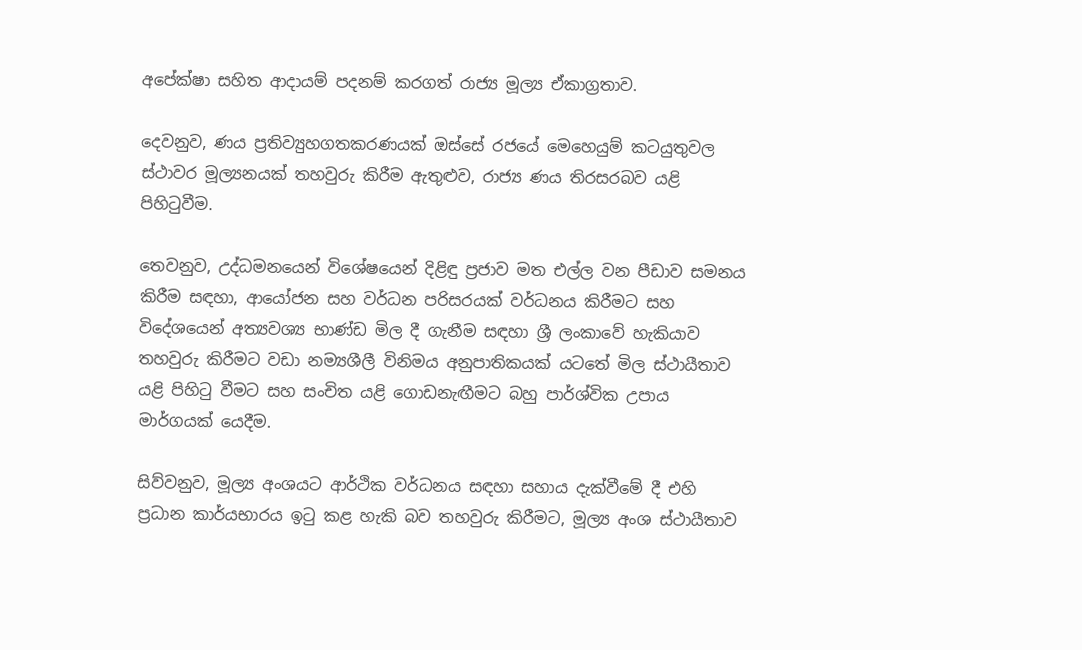අපේක්ෂා සහිත ආදායම් පදනම් කරගත් රාජ්‍ය මූල්‍ය ඒකාග්‍රතාව.

දෙවනුව, ණය ප්‍රතිව්‍යුහගතකරණයක් ඔස්සේ රජයේ මෙහෙයුම් කටයුතුවල ස්ථාවර මූල්‍යනයක් තහවුරු කිරීම ඇතුළුව, රාජ්‍ය ණය තිරසරබව යළි පිහිටුවීම.

තෙවනුව, උද්ධමනයෙන් විශේෂයෙන් දිළිඳු ප්‍රජාව මත එල්ල වන පීඩාව සමනය කිරීම සඳහා, ආයෝජන සහ වර්ධන පරිසරයක් වර්ධනය කිරීමට සහ විදේශයෙන් අත්‍යවශ්‍ය භාණ්ඩ මිල දී ගැනීම සඳහා ශ්‍රී ලංකාවේ හැකියාව තහවුරු කිරීමට වඩා නම්‍යශීලී විනිමය අනුපාතිකයක් යටතේ මිල ස්ථායීතාව යළි පිහිටු වීමට සහ සංචිත යළි ගොඩනැඟීමට බහු පාර්ශ්වික උපාය මාර්ගයක් යෙදීම.

සිව්වනුව, මූල්‍ය අංශයට ආර්ථික වර්ධනය සඳහා සහාය දැක්වීමේ දී එහි ප්‍රධාන කාර්යභාරය ඉටු කළ හැකි බව තහවුරු කිරීමට, මූල්‍ය අංශ ස්ථායීතාව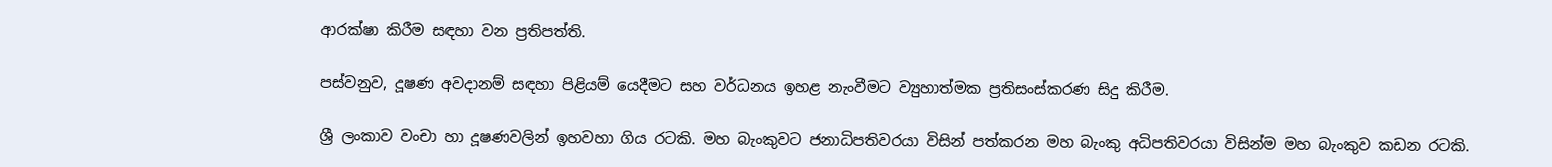ආරක්ෂා කිරීම සඳහා වන ප්‍රතිපත්ති.

පස්වනුව, දූෂණ අවදානම් සඳහා පිළියම් යෙදීමට සහ වර්ධනය ඉහළ නැංවීමට ව්‍යුහාත්මක ප්‍රතිසංස්කරණ සිදු කිරීම.

ශ්‍රී ලංකාව වංචා හා දූෂණවලින් ඉහවහා ගිය රටකි. මහ බැංකුවට ජනාධිපතිවරයා විසින් පත්කරන මහ බැංකු අධිපතිවරයා විසින්ම මහ බැංකුව කඩන රටකි.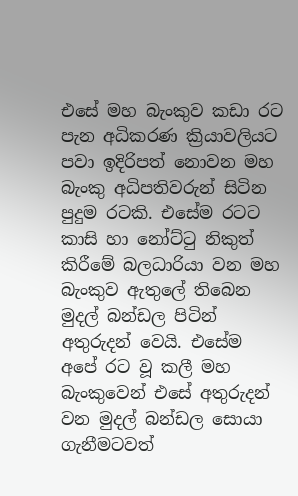එසේ මහ බැංකුව කඩා රට පැන අධිකරණ ක්‍රියාවලියට පවා ඉදිරිපත් නොවන මහ බැංකු අධිපතිවරුන් සිටින පුදුම රටකි. එසේම රටට කාසි හා නෝට්ටු නිකුත් කිරීමේ බලධාරියා වන මහ බැංකුව ඇතුලේ තිබෙන මුදල් බන්ඩල පිටින් අතුරුදන් වෙයි. එසේම අපේ රට වූ කලී මහ බැංකුවෙන් එසේ අතුරුදන් වන මුදල් බන්ඩල සොයා ගැනීමටවත්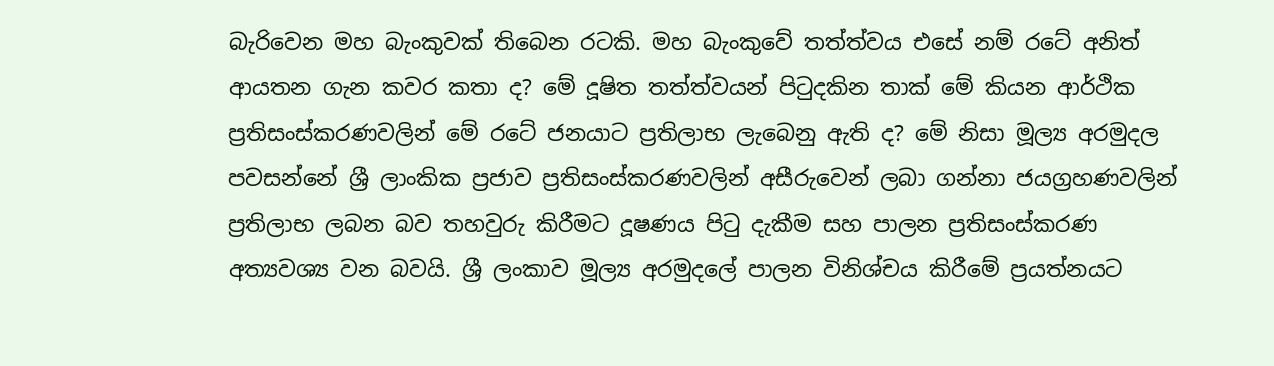බැරිවෙන මහ බැංකුවක් තිබෙන රටකි. මහ බැංකුවේ තත්ත්වය එසේ නම් රටේ අනිත් ආයතන ගැන කවර කතා ද? මේ දූෂිත තත්ත්වයන් පිටුදකින තාක් මේ කියන ආර්ථික ප්‍රතිසංස්කරණවලින් මේ රටේ ජනයාට ප්‍රතිලාභ ලැබෙනු ඇති ද? මේ නිසා මූල්‍ය අරමුදල පවසන්නේ ශ්‍රී ලාංකික ප්‍රජාව ප්‍රතිසංස්කරණවලින් අසීරුවෙන් ලබා ගන්නා ජයග්‍රහණවලින් ප්‍රතිලාභ ලබන බව තහවුරු කිරීමට දූෂණය පිටු දැකීම සහ පාලන ප්‍රතිසංස්කරණ අත්‍යවශ්‍ය වන බවයි. ශ්‍රී ලංකාව මූල්‍ය අරමුදලේ පාලන විනිශ්චය කිරීමේ ප්‍රයත්නයට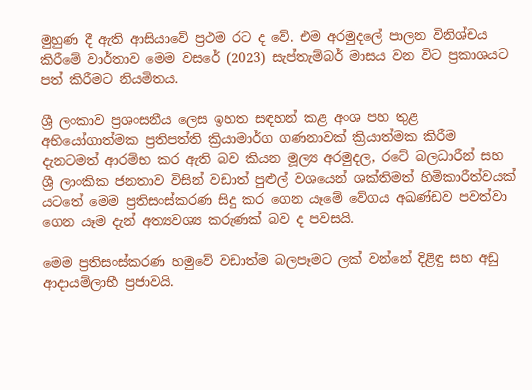මුහුණ දී ඇති ආසියාවේ ප්‍රථම රට ද වේ. එම අරමුදලේ පාලන විනිශ්චය කිරීමේ වාර්තාව මෙම වසරේ (2023) සැප්තැම්බර් මාසය වන විට ප්‍රකාශයට පත් කිරීමට නියමිතය.

ශ්‍රී ලංකාව ප්‍රශංසනීය ලෙස ඉහත සඳහන් කළ අංශ පහ තුළ අභියෝගාත්මක ප්‍රතිපත්ති ක්‍රියාමාර්ග ගණනාවක් ක්‍රියාත්මක කිරීම දැනටමත් ආරම්භ කර ඇති බව කියන මූල්‍ය අරමුදල, රටේ බලධාරීන් සහ ශ්‍රී ලාංකික ජනතාව විසින් වඩාත් පුළුල් වශයෙන් ශක්තිමත් හිමිකාරීත්වයක් යටතේ මෙම ප්‍රතිසංස්කරණ සිදු කර ගෙන යෑමේ වේගය අඛණ්ඩව පවත්වා ගෙන යෑම දැන් අත්‍යවශ්‍ය කරුණක් බව ද පවසයි.

මෙම ප්‍රතිසංස්කරණ හමුවේ වඩාත්ම බලපෑමට ලක් වන්නේ දිළිඳු සහ අඩු ආදායම්ලාභී ප්‍රජාවයි.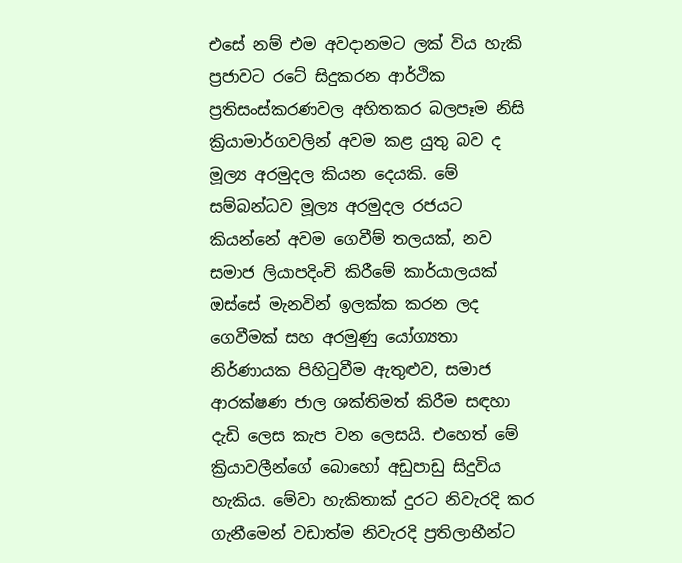එසේ නම් එම අවදානමට ලක් විය හැකි ප්‍රජාවට රටේ සිදුකරන ආර්ථික ප්‍රතිසංස්කරණවල අහිතකර බලපෑම නිසි ක්‍රියාමාර්ගවලින් අවම කළ යුතු බව ද මූල්‍ය අරමුදල කියන දෙයකි. මේ සම්බන්ධව මූල්‍ය අරමුදල රජයට කියන්නේ අවම ගෙවීම් තලයක්, නව සමාජ ලියාපදිංචි කිරීමේ කාර්යාලයක් ඔස්සේ මැනවින් ඉලක්ක කරන ලද ගෙවීමක් සහ අරමුණු යෝග්‍යතා නිර්ණායක පිහිටුවීම ඇතුළුව, සමාජ ආරක්ෂණ ජාල ශක්තිමත් කිරීම සඳහා දැඩි ලෙස කැප වන ලෙසයි. එහෙත් මේ ක්‍රියාවලීන්ගේ බොහෝ අඩුපාඩු සිදුවිය හැකිය. මේවා හැකිතාක් දුරට නිවැරදි කර ගැනීමෙන් වඩාත්ම නිවැරදි ප්‍රතිලාභීන්ට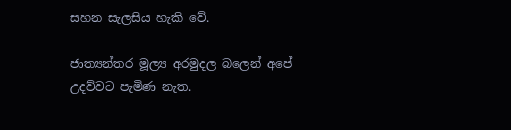සහන සැලසිය හැකි වේ.

ජාත්‍යන්තර මූල්‍ය අරමුදල බලෙන් අපේ උදව්වට පැමිණ නැත.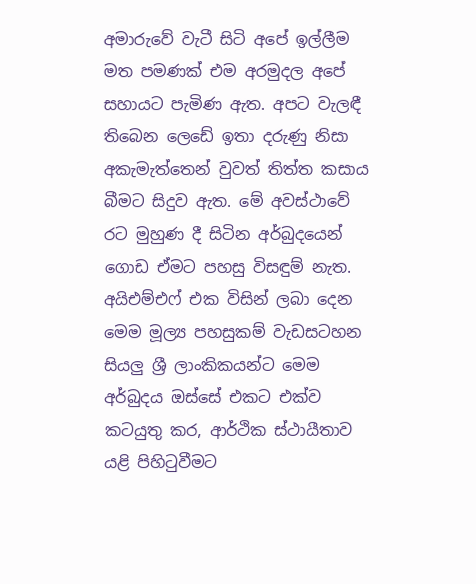අමාරුවේ වැටී සිටි අපේ ඉල්ලීම මත පමණක් එම අරමුදල අපේ සහායට පැමිණ ඇත. අපට වැලඳී තිබෙන ලෙඩේ ඉතා දරුණු නිසා අකැමැත්තෙන් වුවත් තිත්ත කසාය බීමට සිදුව ඇත. මේ අවස්ථාවේ රට මුහුණ දී සිටින අර්බුදයෙන් ගොඩ ඒමට පහසු විසඳුම් නැත. අයිඑම්එෆ් එක විසින් ලබා දෙන මෙම මූල්‍ය පහසුකම් වැඩසටහන සියලු ශ්‍රී ලාංකිකයන්ට මෙම අර්බුදය ඔස්සේ එකට එක්ව කටයුතු කර, ආර්ථික ස්ථායීතාව යළි පිහිටුවීමට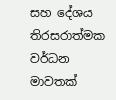සහ දේශය තිරසරාත්මක වර්ධන මාවතක්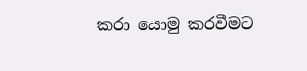කරා යොමු කරවීමට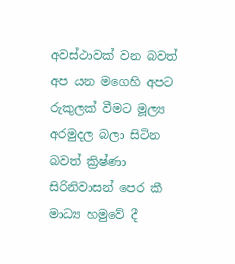අවස්ථාවක් වන බවත් අප යන මගෙහි අපට රුකුලක් වීමට මූල්‍ය අරමුදල බලා සිටින බවත් ක්‍රිෂ්ණා සිරිනිවාසන් පෙර කී මාධ්‍ය හමුවේ දී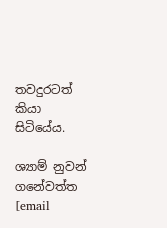තවදුරටත් කියා සිටියේය.

ශ්‍යාම් නුවන් ගනේවත්ත
[email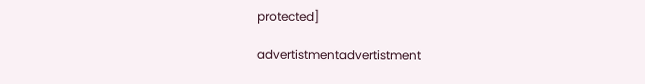protected]

advertistmentadvertistment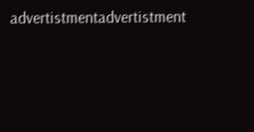advertistmentadvertistment